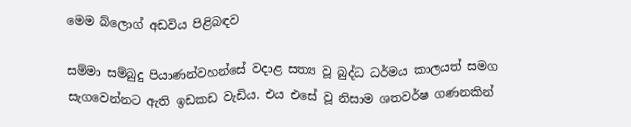මෙම බ්ලොග් අඩවිය පිළිබඳව

සම්මා සම්බුදු පියාණන්වහන්සේ වදාළ සත්‍ය වූ බුද්ධ ධර්මය කාලයත් සමග සැගවෙන්නට ඇති ඉඩකඩ වැඩිය. එය ‍එසේ වූ නිසාම ශතවර්ෂ ගණනකින්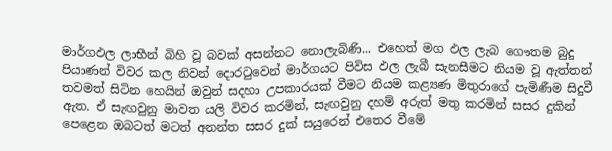මාර්ගඵල ලාභීන් බිහි වූ බවක් අසන්නට නොලැබිණි... එහෙත් මග ඵල ලැබ ගෞතම බුදු පියාණන් විවර කල නිවන් දොරටුවෙන් මාර්ගයට පිවිස ඵල ලැබී සැනසීමට නියම වූ ඇත්තන් තවමත් සිටින හෙයින් ඔවුන් සදහා උපකාරයක් වීමට නියම කළ්‍යණ මිතුරාගේ පැමිණීම සිදුවී ඇත. ඒ සැඟවුනු මාවත යලි විවර කරමින්, සැඟවුනු දහම් අරුත් මතු කරමින් සසර දුකින් පෙළෙන ඔබටත් මටත් අනන්ත සසර දුක් සයුරෙන් එතෙර වීමේ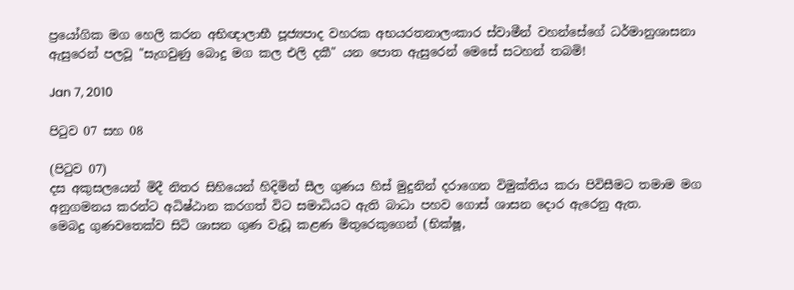ප්‍රයෝගික මග හෙලි කරන අභිඥාලාභී පූජ්‍යපාද වහරක අභයරතනාලංකාර ස්වාමීන් වහන්සේගේ ධර්මානුශාසනා ඇසුරෙන් පලවූ "සැගවුණු බොදු මග කල එලි දකී" යන පොත ඇසුරෙන් මෙසේ සටහන් තබමි!

Jan 7, 2010

පිටුව 07 සහ 08

(පිටුව 07)
දස අකුසලයෙන් මිදී නිතර සිහියෙන් හිදිමින් සීල ගුණය හිස් මුදුනින් දරාගෙන විමුක්තිය කරා පිවිසීමට තමාම මග අනුගමනය කරන්ට අධිෂ්ඨාන කරගත් විට සමාධියට ඇති බාධා පහව ගොස් ශාසන දොර ඇරෙනු ඇත.
මෙබදු ගුණවතෙක්ව සිටි ශාසන ගුණ වැඩූ කළණ මිතුරෙකුගෙන් (භික්ෂූ,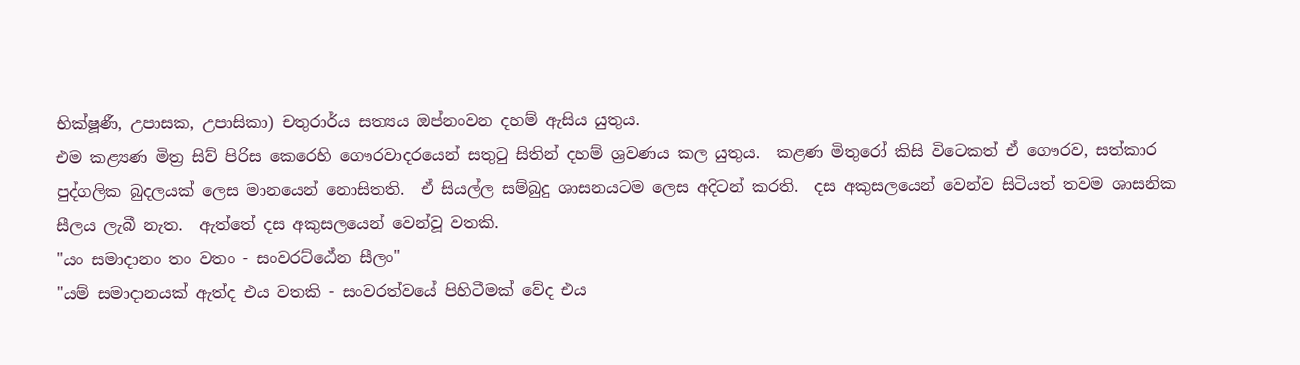භික්ෂූණී, උපාසක, උපාසිකා) චතුරාර්ය සත්‍යය ඔප්නංවන දහම් ඇසිය යුතුය.
එම කළ්‍යණ මිත්‍ර සිව් පිරිස කෙරෙහි ගෞරවාදරයෙන් සතුටු සිතින් දහම් ශ්‍රවණය කල යුතුය.  කළණ මිතුරෝ කිසි විටෙකත් ඒ ගෞරව, සත්කාර පුද්ගලික බුදලයක් ලෙස මානයෙන් නොසිතති.  ඒ සියල්ල සම්බුදු ශාසනයටම ලෙස අදිටන් කරති.  දස අකුසලයෙන් වෙන්ව සිටියත් තවම ශාසනික සීලය ලැබී නැත.  ඇත්තේ දස අකුසලයෙන් වෙන්වූ වතකි.
"යං සමාදානං තං වතං - සංවරට්ඨේන සීලං"
"යම් සමාදානයක් ඇත්ද එය වතකි - සංවරත්වයේ පිහිටීමක් වේද එය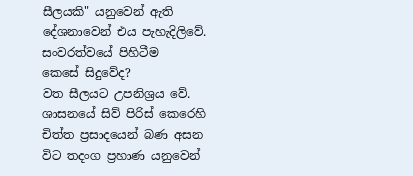සීලයකි" යනුවෙන් ඇති දේශනාවෙන් එය පැහැදිලිවේ.
සංවරත්වයේ පිහිටීම කෙසේ ‍සිදුවේද?
වත සීලයට උපනිශ්‍රය වේ.  ශාසනයේ සිව් පිරිස් කෙරෙහි චිත්ත ප්‍රසාදයෙන් බණ අසන විට තදංග ප්‍රහාණ යනුවෙන්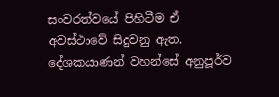සංවරත්වයේ පිහිටීම ඒ අවස්ථාවේ සිදුවනු ඇත.
දේශකයාණන් වහන්සේ අනුපූර්ව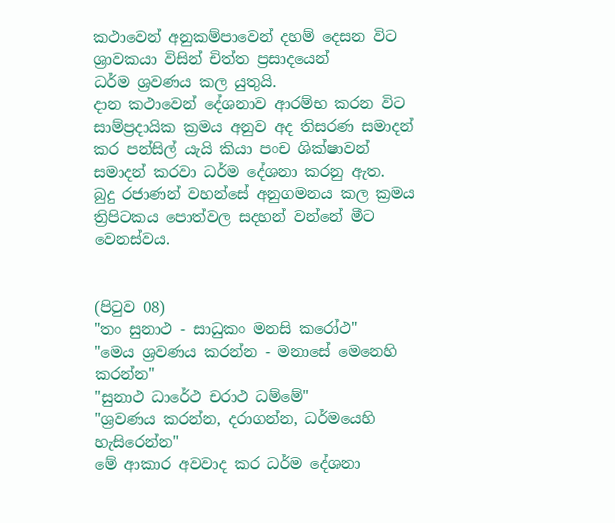කථාවෙන් අනුකම්පාවෙන් දහම් දෙසන විට ශ්‍රාවකයා විසින් චිත්ත ප්‍රසාදයෙන් ධර්ම ‍ශ්‍රවණය කල යුතුයි.
දාන කථාවෙන් දේශනාව ආරම්භ කරන විට සාම්ප්‍රදායික ක්‍රමය අනුව අද තිසරණ සමාදන් කර පන්සිල් යැයි කියා පංච ශික්ෂාවන් සමාදන් කරවා ධර්ම දේශනා කරනු ඇත.
බුදු රජාණන් වහන්සේ අනුගමනය කල ක්‍රමය ත්‍රිපිටකය පොත්වල ‍සදහන් වන්නේ මීට වෙනස්වය.


(පිටුව 08)
"තං සුනාථ - සාධුකං මනසි කරෝථ"
"මෙය ශ්‍රවණය කරන්න - මනාසේ මෙනෙහි කරන්න"
"සුනාථ ධාරේථ චරාථ ධම්මේ"
"ශ්‍රවණය කරන්න, දරාගන්න, ධර්මයෙහි හැසිරෙන්න"
මේ ආකාර අවවාද කර ධර්ම දේශනා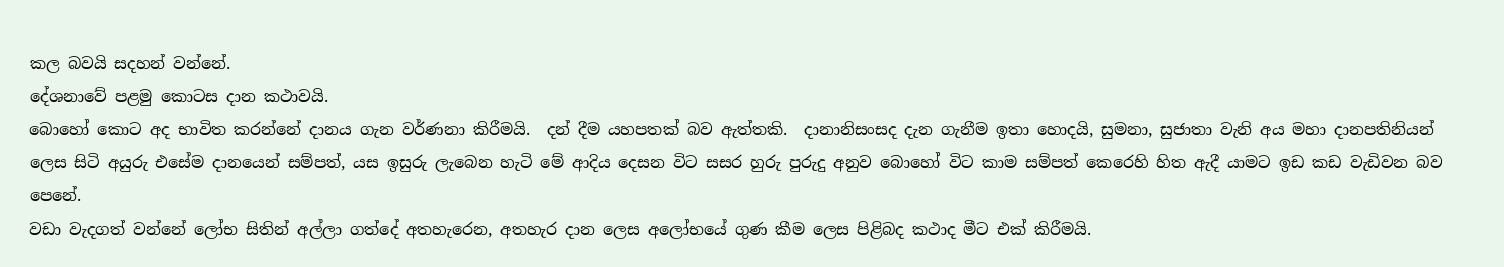කල බවයි සදහන් වන්නේ.
දේශනාවේ පළමු කොටස දාන කථාවයි.
බොහෝ කොට අද භාවිත කරන්නේ දානය ගැන වර්ණනා කිරීමයි.  දන් දීම යහපතක් බව ඇත්තකි.  දානානිසංසද දැන ගැනීම ඉතා ‍හොදයි, සුමනා, සුජාතා වැනි අය මහා දානපතිනියන් ලෙස සිටි අයුරු එසේම දානයෙන් සම්පත්, යස ඉසුරු ලැබෙන හැටි මේ ආදිය දෙසන විට සසර හුරු පුරුදු අනුව බොහෝ විට කාම සම්පත් කෙරෙහි හිත ඇදී යාමට ඉඩ කඩ වැඩිවන බව පෙනේ.
වඩා වැදගත් වන්නේ ලෝභ සිතින් අල්ලා ගත්දේ අතහැරෙන, අතහැර දාන ලෙස අලෝභයේ ගුණ කීම ලෙස පිළිබද කථාද මීට එක් කිරීමයි.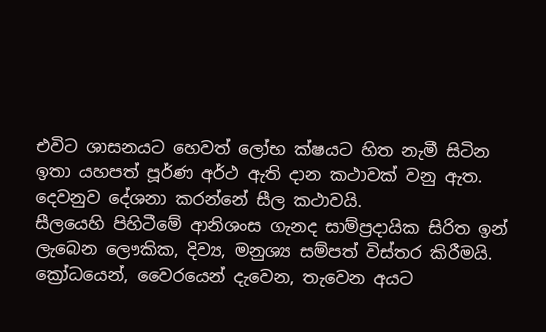එවිට ශාසනයට හෙවත් ලෝභ ක්ෂයට හිත නැමී සිටින ඉතා යහපත් පූර්ණ අර්ථ ඇති දාන කථාවක් වනු ඇත.
දෙවනුව දේශනා කරන්නේ සීල කථාවයි.
සීලයෙහි පිහිටීමේ ආනිශංස ගැනද සාම්ප්‍රදායික සිරිත ඉන් ලැබෙන ලෞකික, දිව්‍ය, මනුශ්‍ය සම්පත් විස්තර කිරීමයි.  ක්‍රෝධයෙන්, වෛරයෙන් දැවෙන, තැවෙන අයට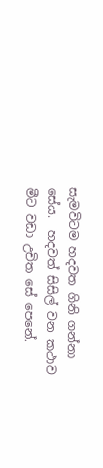සැමවිටම හදවත ගිනි ගන්නා සේය.  හදවත් සිසිල් වන කථාව මීට වඩා උචිත සේ පෙනේ.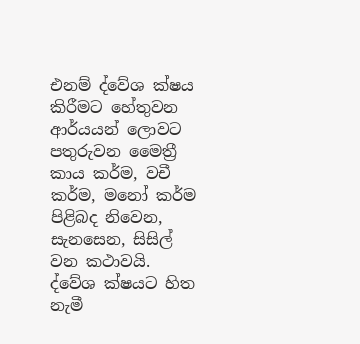එනම් ද්වේශ ක්ෂය කිරීමට හේතුවන ආර්යයන් ලොවට පතුරුවන මෛත්‍රී කාය කර්ම, වචී කර්ම, මනෝ කර්ම පිළිබද නිවෙන, සැ‍නසෙන, සිසිල් වන කථාවයි.  ද්වේශ ක්ෂයට හිත නැමී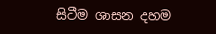සිටීම ශාසන දහම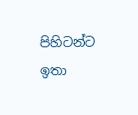පිහිටන්ට ඉතා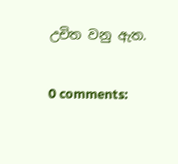උචිත වනු ඇත.

0 comments: